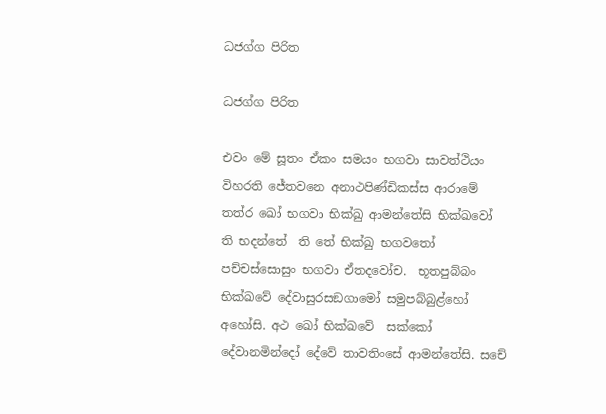ධජග්ග පිරිත

ධජග්ග පිරිත

එවං මේ සූතං ඒකං සමයං භගවා සාවත්ථියං විහරති ජේතවනෙ අනාථපිණ්ඩිකස්ස ආරාමේ තත්ර ඛෝ භගවා භික්ඛු ආමන්තේසි භික්ඛවෝ ති භදන්තේ  ති තේ භික්ඛු භගවතෝ පච්චස්සොසුං භගවා ඒතදවෝච.  භූතපුබ්බං භික්ඛවේ දේවාසුරසඞගාමෝ සමුපබ්බුළ්හෝ අහෝසි. අථ ඛෝ භික්ඛවේ  සක්කෝ දේවානමින්දෝ දේවේ තාවතිංසේ ආමන්තේසි. සචේ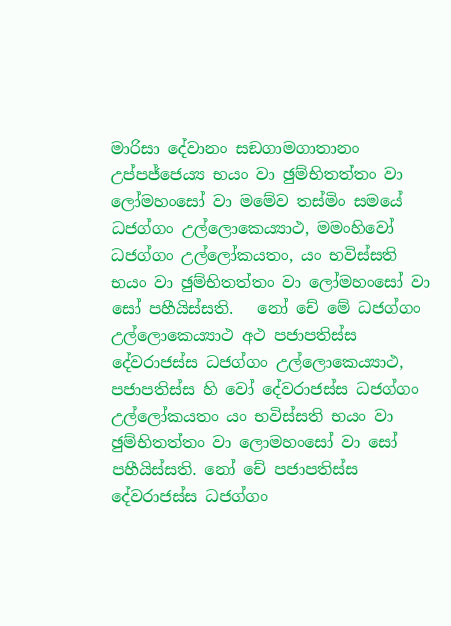මාරිසා දේවානං සඞගාමගාතානං උප්පජ්ජෙය්‍ය භයං වා ඡුම්භිතත්තං වා ලෝමහංසෝ වා මමේව තස්මිං සමයේ ධජග්ගං උල්ලොකෙය්‍යාථ, මමංහිවෝ ධජග්ගං උල්ලෝකයතං, යං භවිස්සති භයං වා ඡුම්භිතත්තං වා ලෝමහංසෝ වා සෝ පහීයිස්සති.   නෝ චේ මේ ධජග්ගං උල්ලොකෙය්‍යාථ අථ පජාපතිස්ස දේවරාජස්ස ධජග්ගං උල්ලොකෙය්‍යාථ, පජාපතිස්ස හි වෝ දේවරාජස්ස ධජග්ගං උල්ලෝකයතං යං භවිස්සති භයං වා ඡුම්භිතත්තං වා ලොමහංසෝ වා සෝ පහීයිස්සති. නෝ චේ පජාපතිස්ස දේවරාජස්ස ධජග්ගං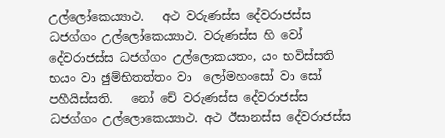උල්ලෝකෙය්‍යාථ.   අථ වරුණස්ස දේවරාජස්ස ධජග්ගං උල්ලෝකෙය්‍යාථ. වරුණස්ස හි වෝ දේවරාජස්ස ධජග්ගං උල්ලොකයතං, යං භවිස්සති භයං වා ඡුම්භිතත්තං වා  ලෝමහංසෝ වා සෝ පහීයිස්සති.   නෝ චේ වරුණස්ස දේවරාජස්ස ධජග්ගං උල්ලොකෙය්‍යාථ. අථ ඊසානස්ස දේවරාජස්ස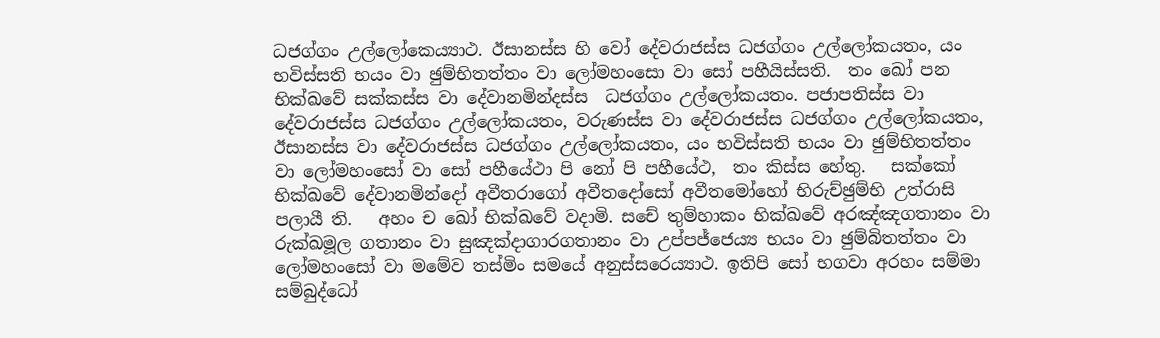ධජග්ගං උල්ලෝකෙය්‍යාථ. ඊසානස්ස හි වෝ දේවරාජස්ස ධජග්ගං උල්ලෝකයතං, යං භවිස්සති භයං වා ඡුම්භිතත්තං වා ලෝමහංසො වා සෝ පහීයිස්සති.  තං ඛෝ පන භික්ඛවේ සක්කස්ස වා දේවානමින්දස්ස  ධජග්ගං උල්ලෝකයතං. පජාපතිස්ස වා දේවරාජස්ස ධජග්ගං උල්ලෝකයතං, වරුණස්ස වා දේවරාජස්ස ධජග්ගං උල්ලෝකයතං, ඊසානස්ස වා දේවරාජස්ස ධජග්ගං උල්ලෝකයතං, යං භවිස්සති භයං වා ඡුම්භිතත්තං වා ලෝමහංසෝ වා සෝ පහීයේථා පි නෝ පි පහීයේථ,  තං කිස්ස හේතු.   සක්කෝ භික්ඛවේ දේවානමින්දෝ අවීතරාගෝ අවීතදෝසෝ අවීතමෝහෝ භිරුච්ඡුම්භි උත්රාසි පලායී ති.   අහං ච ඛෝ භික්ඛවේ වදාමි. සචේ තුම්හාකං භික්ඛවේ අරඤ්ඤගතානං වා රුක්ඛමූල ගතානං වා සුඤක්‍දාගාරගතානං වා උප්පජ්ජෙය්‍ය භයං වා ඡුම්බිතත්තං වා ලෝමහංසෝ වා මමේව තස්මිං සමයේ අනුස්සරෙය්‍යාථ. ඉතිපි සෝ භගවා අරහං සම්මා සම්බුද්ධෝ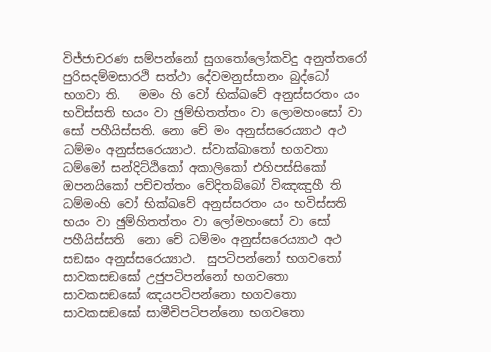විජ්ජාචරණ සම්පන්නෝ සුගතෝලෝකවිදු අනුත්තරෝ පුරිසදම්මසාරථි සත්ථා දේවමනුස්සානං බුද්ධෝ භගවා ති.   මමං හි වෝ භික්ඛවේ අනුස්සරතං යං භවිස්සති භයං වා ඡුම්භිතත්තං වා ලොමහංසෝ වා සෝ පහීයිස්සති. නො චේ මං අනුස්සරෙය්‍යාථ අථ ධම්මං අනුස්සරෙය්‍යාථ. ස්වාක්ඛාතෝ භගවතා ධම්මෝ සන්දිට්ඨිකෝ අකාලිකෝ එහිපස්සිකෝ ඔපනයිකෝ පච්චත්තං වේදිතබ්බෝ විඤඤුහී ති ධම්මංහි වෝ භික්ඛවේ අනුස්සරතං යං භවිස්සති භයං වා ඡුම්හිතත්තං වා ලෝමහංසෝ වා සෝ පහීයිස්සති  නො චේ ධම්මං අනුස්සරෙය්‍යාථ අථ සඞඝං අනුස්සරෙය්‍යාථ.  සුපටිපන්නෝ භගවතෝ සාවකසඞඝෝ උජුපටිපන්නෝ භගවතො සාවකසඞඝෝ ඤයපටිපන්නො භගවතො සාවකසඞඝෝ සාමීචිපටිපන්නො භගවතො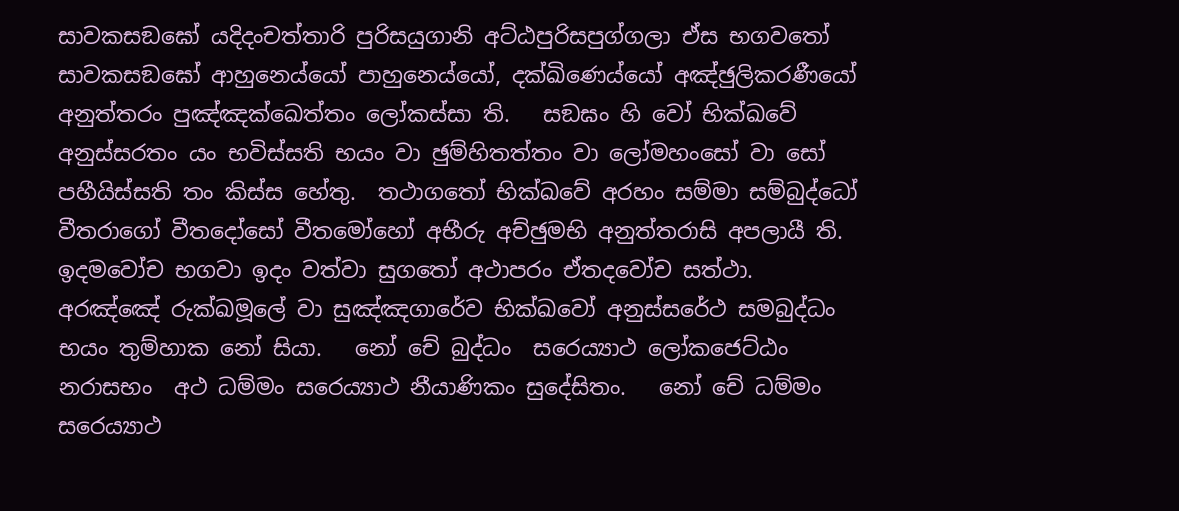සාවකසඞඝෝ යදිදංචත්තාරි පුරිසයුගානි අට්ඨපුරිසපුග්ගලා ඒස භගවතෝ සාවකසඞඝෝ ආහුනෙය්යෝ පාහුනෙය්යෝ, දක්ඛිණෙය්යෝ අඤ්ඡුලිකරණීයෝ අනුත්තරං පුඤ්ඤක්ඛෙත්තං ලෝකස්සා ති.   සඞඝං හි වෝ භික්ඛවේ අනුස්සරතං යං භවිස්සති භයං වා ඡුම්හිතත්තං වා ලෝමහංසෝ වා සෝ පහීයිස්සති තං කිස්ස හේතු.  තථාගතෝ භික්ඛවේ අරහං සම්මා සම්බුද්ධෝ වීතරාගෝ වීතදෝසෝ වීතමෝහෝ අභීරු අච්ඡුමභි අනුත්ත‍රාසි අපලායී ති.  ඉදමවෝච භගවා ඉදං වත්වා සුගතෝ අථාපරං ඒතදවෝච සත්ථා.   අරඤ්ඤේ රුක්ඛමූලේ වා සුඤ්ඤගාරේව භික්ඛවෝ අනුස්සරේථ සමබුද්ධං භයං තුම්හාක නෝ සියා.   නෝ චේ බුද්ධං  සරෙය්‍යාථ ලෝකජෙට්ඨං නරාසභං  අථ ධම්මං සරෙය්‍යාථ නීයාණිකං සුදේසිතං.   නෝ චේ ධම්මං සරෙය්‍යාථ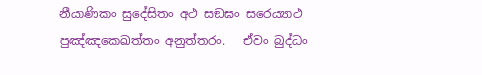නීයාණිකං සුදේසිතං අථ සඞඝං සරෙය්‍යාථ පුඤ්ඤකෙඛත්තං අනුත්තරං.   ඒවං බුද්ධං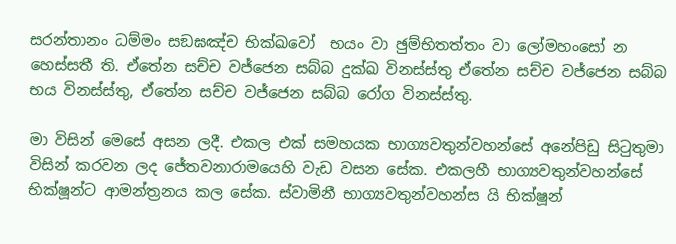සරන්තානං ධම්මං සඞඝඤ්ච භික්ඛවෝ  භයං වා ඡුම්භිතත්තං වා ලෝමහංසෝ න හෙස්සතී ති. ඒතේන සච්ච වජ්ජෙන සබ්බ දුක්ඛ විනස්ස්තු ඒතේන සච්ච වජ්ජෙන සබ්බ භය විනස්ස්තු, ඒතේන සච්ච වජ්ජෙන සබ්බ රෝග විනස්ස්තු.

මා විසින් මෙසේ අසන ලදී. එකල එක් සමහයක භාග්‍යවතුන්වහන්සේ අනේපිඩු සිටුතුමා විසින් කරවන ලද ජේතවනාරාමයෙහි වැඩ වසන සේක. එකලහී භාග්‍යවතුන්වහන්සේ භික්ෂූන්ට ආමන්ත්‍රනය කල සේක. ස්වාමිනී භාග්‍යවතුන්වහන්ස යි භික්ෂූන්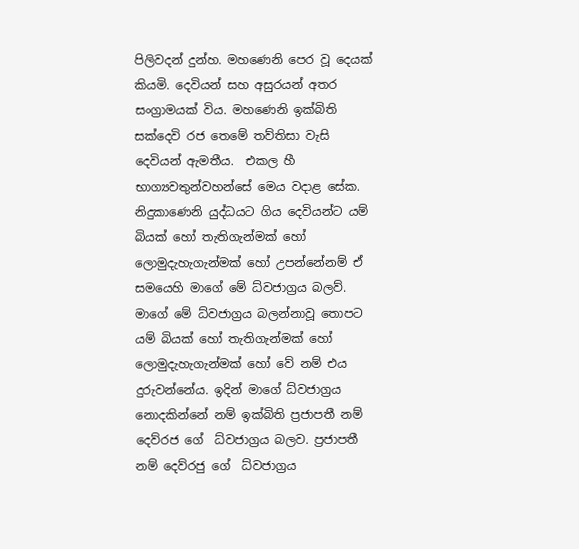පිලිවදන් දුන්හ. මහණෙනි පෙර වූ දෙයක් කියමි. දෙවියන් සහ අසුරයන් අතර සංග්‍රාමයක් විය. මහණෙනි ඉක්බිති සක්දෙවි රජ තෙමේ තව්තිසා වැසි දෙවියන් ඇමතීය.  එකල හී භාග්‍යවතුන්වහන්සේ මෙය වදාළ සේක. නිදුකාණෙනි යුද්ධයට ගිය දෙවියන්ට යම් බියක් හෝ තැතිගැන්මක් හෝ ලොමුදැහැගැන්මක් හෝ උපන්නේනම් ඒ සමයෙහි මාගේ මේ ධ්වජාග්‍රය බලව්. මාගේ මේ ධ්වජාග්‍රය බලන්නාවූ තොපට යම් බියක් හෝ තැතිගැන්මක් හෝ ලොමුදැහැගැන්මක් හෝ වේ නම් එය දුරුවන්නේය. ඉදින් මාගේ ධ්වජාග්‍රය නොදකින්නේ නම් ඉක්බිති ප්‍රජාපතී නම් දෙව්රජ ගේ  ධ්වජාග්‍රය බලව. ප්‍රජාපතී නම් දෙව්රජු ගේ  ධ්වජාග්‍රය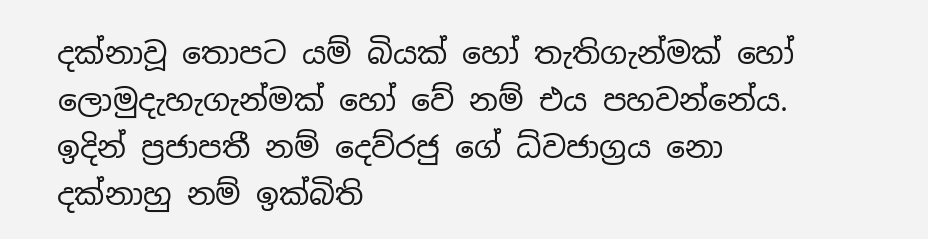දක්නාවූ තොපට යම් බියක් හෝ තැතිගැන්මක් හෝ ලොමුදැහැගැන්මක් හෝ වේ නම් එය පහවන්නේය.   ඉදින් ප්‍රජාපතී නම් දෙව්රජු ගේ ධ්වජාග්‍රය නො දක්නාහු නම් ඉක්බිති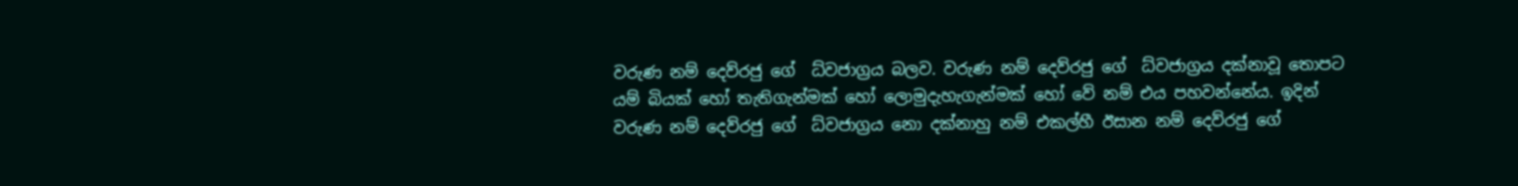වරුණ නම් දෙව්රජු ගේ  ධ්වජාග්‍රය බලව. වරුණ නම් දෙව්රජු ගේ  ධ්වජාග්‍රය දක්නාවූ තොපට යම් බියක් හෝ තැතිගැන්මක් හෝ ලොමුදැහැගැන්මක් හෝ වේ නම් එය පහවන්නේය. ඉදින් වරුණ නම් දෙව්රජු ගේ  ධ්වජාග්‍රය නො දක්නාහු නම් එකල්හී ඊසාන නම් දෙව්රජු ගේ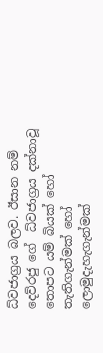ධ්වජාග්‍රය බලව. ඊසාන නම් දෙව්රජු ගේ  ධ්වජාග්‍රය දක්නාවූ තොපට යම් බියක් හෝ තැතිගැන්මක් හෝ ලොමුදැහැගැන්මක්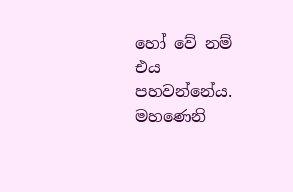හෝ වේ නම් එය පහවන්නේය.   මහණෙනි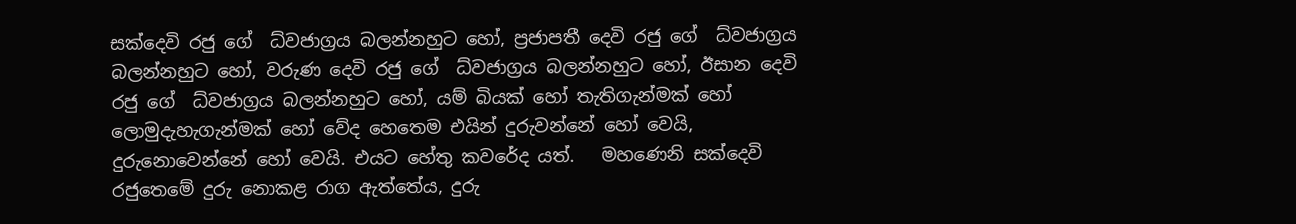සක්දෙවි රජු ගේ  ධ්වජාග්‍රය බලන්නහුට හෝ, ප්‍රජාපතී දෙවි රජු ගේ  ධ්වජාග්‍රය බලන්නහුට හෝ, වරුණ දෙවි රජු ගේ  ධ්වජාග්‍රය බලන්නහුට හෝ, ඊසාන දෙවි රජු ගේ  ධ්වජාග්‍රය බලන්නහුට හෝ, යම් බියක් හෝ තැතිගැන්මක් හෝ ලොමුදැහැගැන්මක් හෝ වේද හෙතෙම එයින් දුරුවන්නේ හෝ වෙයි, දුරුනොවෙන්නේ හෝ වෙයි. එයට හේතු කවරේද යත්.   මහණෙනි සක්දෙවි රජුතෙමේ දුරු නොකළ රාග ඇත්තේය, දුරු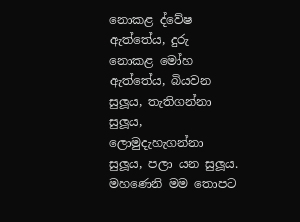නොකළ ද්වේෂ ඇත්තේය, දුරු නොකළ මෝහ ඇත්තේය, බියවන සුලූය, තැතිගන්නා සුලූය, ලොමුදැහැගන්නා සුලූය, පලා යන සුලූය.   මහණෙනි මම තොපට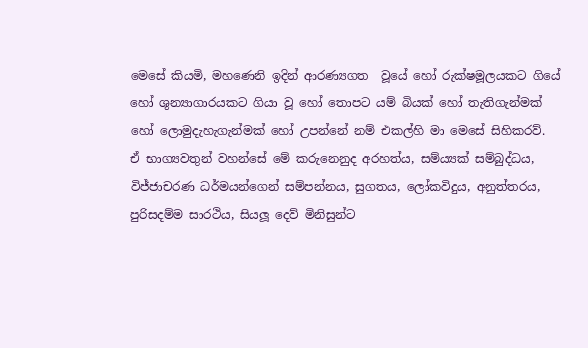මෙසේ කියමි, මහණෙනි ඉදින් ආරණ්‍යගත  වූයේ හෝ රුක්ෂමූලයකට ගියේ හෝ ශුන්‍යාගාරයකට ගියා වූ හෝ තොපට යම් බියක් හෝ තැතිගැන්මක් හෝ ලොමුදැහැගැන්මක් හෝ උපන්නේ නම් එකල්හි මා මෙසේ සිහිකරව්.   ඒ භාග්‍යවතුන් වහන්සේ මේ කරුනෙනුද අරහත්ය, සම්ය්‍යක් සම්බුද්ධය, විජ්ජාචරණ ධර්මයන්ගෙන් සම්පන්නය, සුගතය, ලෝකවිදුය, අනුත්තරය, පුරිසදම්ම සාරථිය, සියලූ දෙව් මිනිසුන්ට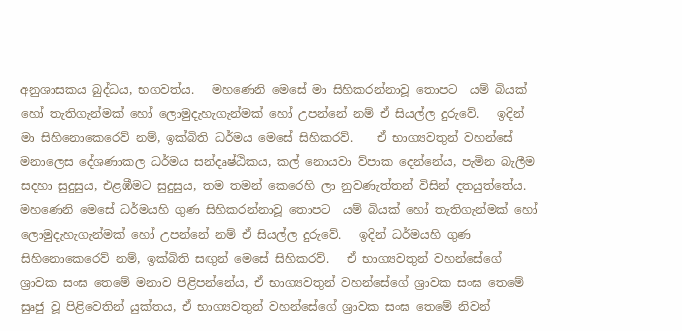අනුශාසකය බුද්ධය, භගවත්ය.   මහණෙනි මෙසේ මා සිහිකරන්නාවූ තොපට  යම් බියක් හෝ තැතිගැන්මක් හෝ ලොමුදැහැගැන්මක් හෝ උපන්නේ නම් ඒ සියල්ල දුරුවේ.   ඉදින් මා සිහිනොකෙරෙව් නම්, ඉක්බිති ධර්මය මෙසේ සිහිකරව්.    ඒ භාග්‍යවතුන් වහන්සේ මනාලෙස දේශණාකල ධර්මය සන්දෘෂ්ඨිකය, කල් නොයවා ව්පාක දෙන්නේය, පැමින බැලීම සදහා සුදුසුය, එළඹීමට සුදුසුය, තම තමන් කෙරෙහි ලා නුවණැත්තන් විසින් දතයුත්තේය.  මහණෙනි මෙසේ ධර්මයහි ගුණ සිහිකරන්නාවූ තොපට  යම් බියක් හෝ තැතිගැන්මක් හෝ ලොමුදැහැගැන්මක් හෝ උපන්නේ නම් ඒ සියල්ල දුරුවේ.   ඉදින් ධර්මයහි ගුණ සිහිනොකෙරෙව් නම්, ඉක්බිති සඟුන් මෙසේ සිහිකරව්.   ඒ භාග්‍යවතුන් වහන්සේගේ ශ්‍රාවක සංඝ තෙමේ මනාව පිළිපන්නේය, ඒ භාග්‍යවතුන් වහන්සේගේ ශ්‍රාවක සංඝ තෙමේ සුෘජු වූ පිළිවෙතින් යුක්තය, ඒ භාග්‍යවතුන් වහන්සේගේ ශ්‍රාවක සංඝ තෙමේ නිවන්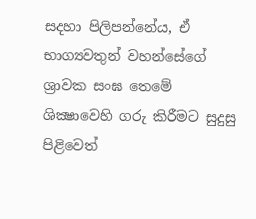සදහා පිලිපන්නේය, ඒ භාග්‍යවතුන් වහන්සේගේ ශ්‍රාවක සංඝ තෙමේ ශික්‍ෂාවෙහි ගරු කිරීමට සුදුසු පිළිවෙත්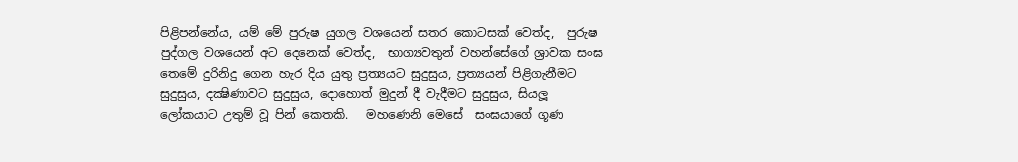පිළිපන්නේය, යම් මේ පුරුෂ යුගල වශයෙන් සතර කොටසක් වෙත්ද,  පුරුෂ පුද්ගල වශයෙන් අට දෙනෙක් වෙත්ද,  භාග්‍යවතුන් වහන්සේගේ ශ්‍රාවක සංඝ තෙමේ දුරිනිදු ගෙන හැර දිය යුතු ප්‍රත්‍යයට සුදුසුය, ප්‍රත්‍යයන් පිළිගැනීමට සුදුසුය, දක්‍ෂිණාවට සුදුසුය, දොහොත් මුදුන් දී වැදීමට සුදුසුය, සියලූ ලෝකයාට උතුම් වූ පින් කෙතකි.   මහණෙනි මෙසේ  සංඝයාගේ ගූණ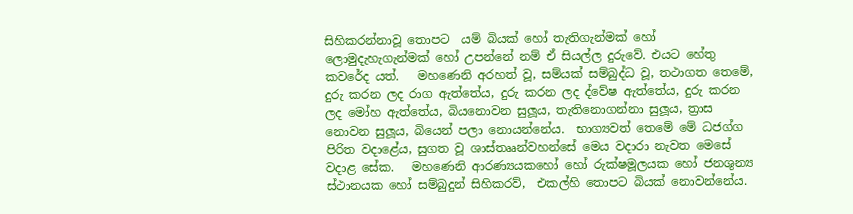සිහිකරන්නාවූ තොපට  යම් බියක් හෝ තැතිගැන්මක් හෝ ලොමුදැහැගැන්මක් හෝ උපන්නේ නම් ඒ සියල්ල දුරුවේ. එයට හේතු කවරේද යත්.   මහණෙනි අරහත් වූ, සම්යක් සම්බුද්ධ වූ, තථාගත තෙමේ, දුරු කරන ලද රාග ඇත්තේය, දුරු කරන ලද ද්වේෂ ඇත්තේය, දුරු කරන ලද මෝහ ඇත්තේය, බියනොවන සුලූය, තැතිනොගන්නා සුලූය, ත්‍රාස නොවන සුලූය, බියෙන් පලා නොයන්නේය.  භාග්‍යවත් තෙමේ මේ ධජග්ග පිරිත වදාළේය, සුගත වූ ශාස්තෲන්වහන්සේ මෙය වදාරා නැවත මෙසේ වදාළ සේක.   මහණෙනි ආරණ්‍යයකහෝ හෝ රුක්ෂමූලයක හෝ ජනශුන්‍ය ස්ථානයක හෝ සම්බුදුන් සිහිකරව්,  එකල්හි තොපට බියක් නොවන්නේය.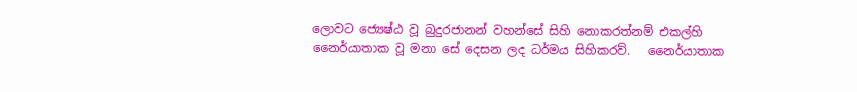ලොවට ජ්‍යෙෂ්ඨ වූ බුදුරජානන් වහන්සේ සිහි නොකරත්නම් එකල්හි නෛර්යාතාක වූ මනා සේ දෙසන ලද ධර්මය සිහිකරව්.   නෛර්යාතාක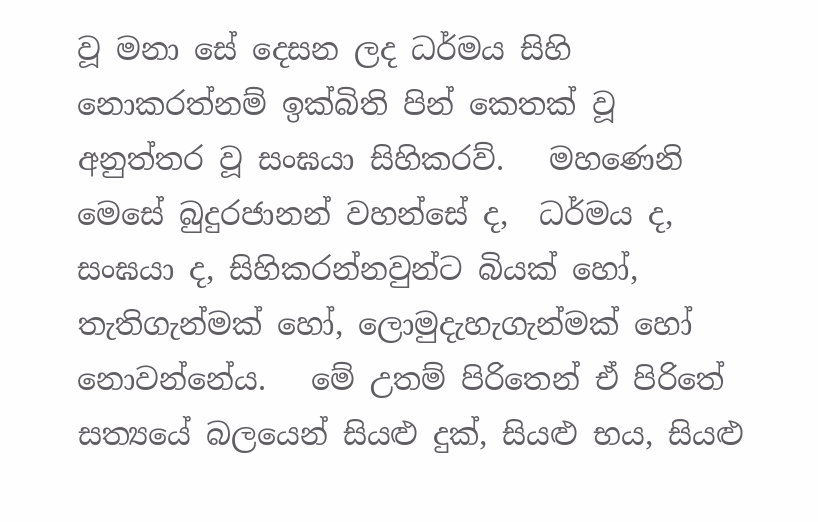වූ මනා සේ දෙසන ලද ධර්මය සිහි නොකරත්නම් ඉක්බිති පින් කෙතක් වූ   අනුත්තර වූ සංඝයා සිහිකරව්.   මහණෙනි මෙසේ බුදුරජානන් වහන්සේ ද,  ධර්මය ද,  සංඝයා ද, සිහිකරන්නවුන්ට බියක් හෝ, තැතිගැන්මක් හෝ, ලොමුදැහැගැන්මක් හෝ නොවන්නේය.   මේ උතම් පිරිතෙන් ඒ පිරිතේ සත්‍යයේ බලයෙන් සියළු දුක්, සියළු භය, සියළු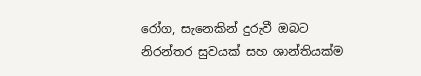රෝග, සැනෙකින් දුරුවී ඔබට නිරන්තර සුවයක් සහ ශාන්තියක්ම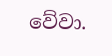වේවා.